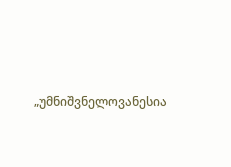„უმნიშვნელოვანესია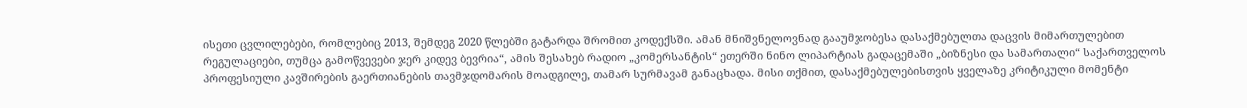ისეთი ცვლილებები, რომლებიც 2013, შემდეგ 2020 წლებში გატარდა შრომით კოდექსში. ამან მნიშვნელოვნად გააუმჯობესა დასაქმებულთა დაცვის მიმართულებით რეგულაციები, თუმცა გამოწვევები ჯერ კიდევ ბევრია“, ამის შესახებ რადიო „კომერსანტის“ ეთერში ნინო ლიპარტიას გადაცემაში „ბიზნესი და სამართალი“ საქართველოს პროფესიული კავშირების გაერთიანების თავმჯდომარის მოადგილე, თამარ სურმავამ განაცხადა. მისი თქმით, დასაქმებულებისთვის ყველაზე კრიტიკული მომენტი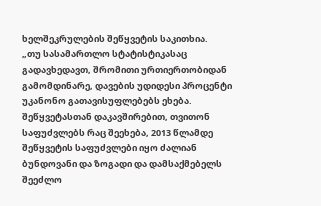ხელშეკრულების შეწყვეტის საკითხია.
„თუ სასამართლო სტატისტიკასაც გადავხედავთ, შრომითი ურთიერთობიდან გამომდინარე, დავების უდიდესი პროცენტი უკანონო გათავისუფლებებს ეხება. შეწყვეტასთან დაკავშირებით, თვითონ საფუძვლებს რაც შეეხება, 2013 წლამდე შეწყვეტის საფუძვლები იყო ძალიან ბუნდოვანი და ზოგადი და დამსაქმებელს შეეძლო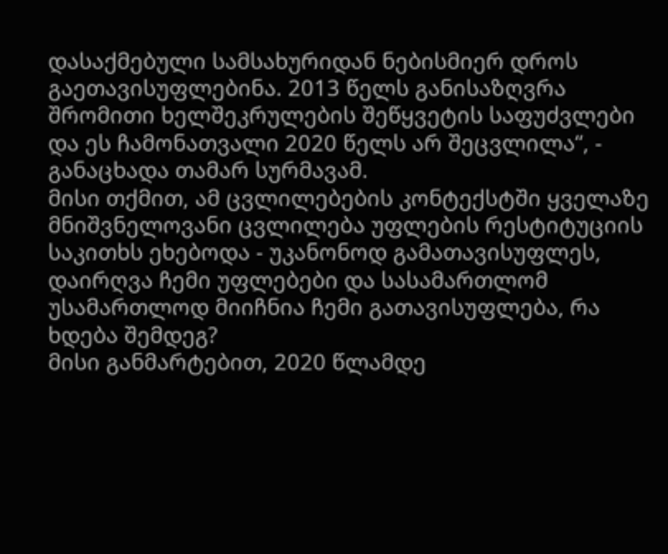დასაქმებული სამსახურიდან ნებისმიერ დროს გაეთავისუფლებინა. 2013 წელს განისაზღვრა შრომითი ხელშეკრულების შეწყვეტის საფუძვლები და ეს ჩამონათვალი 2020 წელს არ შეცვლილა“, - განაცხადა თამარ სურმავამ.
მისი თქმით, ამ ცვლილებების კონტექსტში ყველაზე მნიშვნელოვანი ცვლილება უფლების რესტიტუციის საკითხს ეხებოდა - უკანონოდ გამათავისუფლეს, დაირღვა ჩემი უფლებები და სასამართლომ უსამართლოდ მიიჩნია ჩემი გათავისუფლება, რა ხდება შემდეგ?
მისი განმარტებით, 2020 წლამდე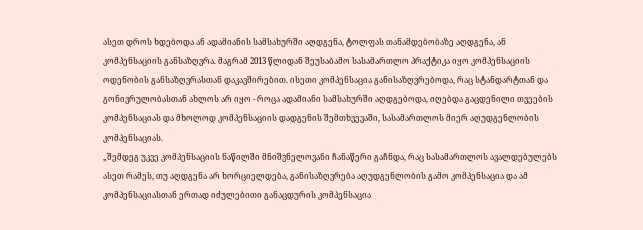ასეთ დროს ხდებოდა ან ადამიანის სამსახურში აღდგენა, ტოლფას თანამდებობაზე აღდგენა, ან კომპენსაციის განსაზღვრა. მაგრამ 2013 წლიდან შეუსაბამო სასამართლო პრაქტიკა იყო კომპენსაციის ოდენობის განსაზღვრასთან დაკავშირებით. ისეთი კომპენსაცია განისაზღვრებოდა, რაც სტანდარტთან და გონივრულობასთან ახლოს არ იყო - როცა ადამიანი სამსახურში აღდგებოდა, იღებდა გაცდენილი თვეების კომპენსაციას და მხოლოდ კომპენსაციის დადგენის შემთხვევაში, სასამართლოს მიერ აღუდგენლობის კომპენსაციას.
„შემდეგ უკვე კომპენსაციის ნაწილში მნიშვნელოვანი ჩანაწერი გაჩნდა, რაც სასამართლოს ავალდებულებს ასეთ რამეს, თუ აღდგენა არ ხორციელდება, განისაზღვრება აღუდგენლობის გამო კომპენსაცია და ამ კომპენსაციასთან ერთად იძულებითი განაცდურის კომპენსაცია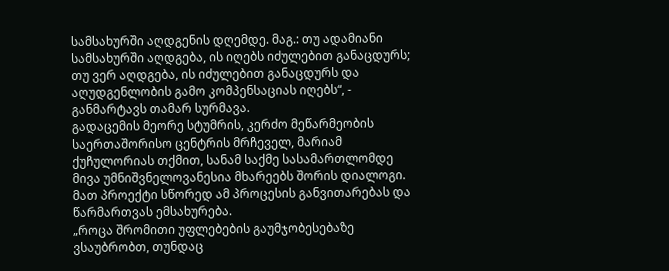სამსახურში აღდგენის დღემდე. მაგ.: თუ ადამიანი სამსახურში აღდგება, ის იღებს იძულებით განაცდურს; თუ ვერ აღდგება, ის იძულებით განაცდურს და აღუდგენლობის გამო კომპენსაციას იღებს“, - განმარტავს თამარ სურმავა.
გადაცემის მეორე სტუმრის, კერძო მეწარმეობის საერთაშორისო ცენტრის მრჩეველ, მარიამ ქუჩულორიას თქმით, სანამ საქმე სასამართლომდე მივა უმნიშვნელოვანესია მხარეებს შორის დიალოგი. მათ პროექტი სწორედ ამ პროცესის განვითარებას და წარმართვას ემსახურება.
„როცა შრომითი უფლებების გაუმჯობესებაზე ვსაუბრობთ, თუნდაც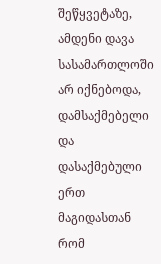შეწყვეტაზე, ამდენი დავა სასამართლოში არ იქნებოდა, დამსაქმებელი და დასაქმებული ერთ მაგიდასთან რომ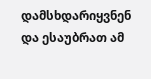დამსხდარიყვნენ და ესაუბრათ ამ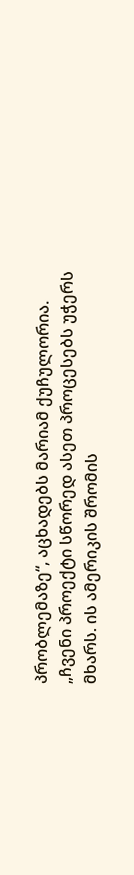პრობლემაზე“, აცხადებს მარიამ ქუჩულორია.
„ჩვენი პროექტი სწორედ ასეთ პროცესებს უჭერს მხარს. ის ამერიკის შრომის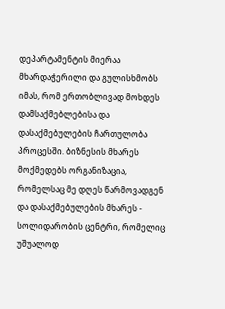დეპარტამენტის მიერაა მხარდაჭერილი და გულისხმობს იმას, რომ ერთობლივად მოხდეს დამსაქმებლებისა და დასაქმებულების ჩართულობა პროცესში. ბიზნესის მხარეს მოქმედებს ორგანიზაცია, რომელსაც მე დღეს წარმოვადგენ და დასაქმებულების მხარეს - სოლიდარობის ცენტრი, რომელიც უშუალოდ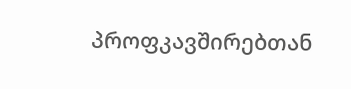პროფკავშირებთან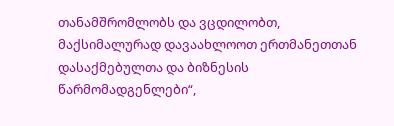თანამშრომლობს და ვცდილობთ, მაქსიმალურად დავაახლოოთ ერთმანეთთან დასაქმებულთა და ბიზნესის წარმომადგენლები“,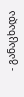- განაცხადა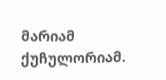მარიამ ქუჩულორიამ.